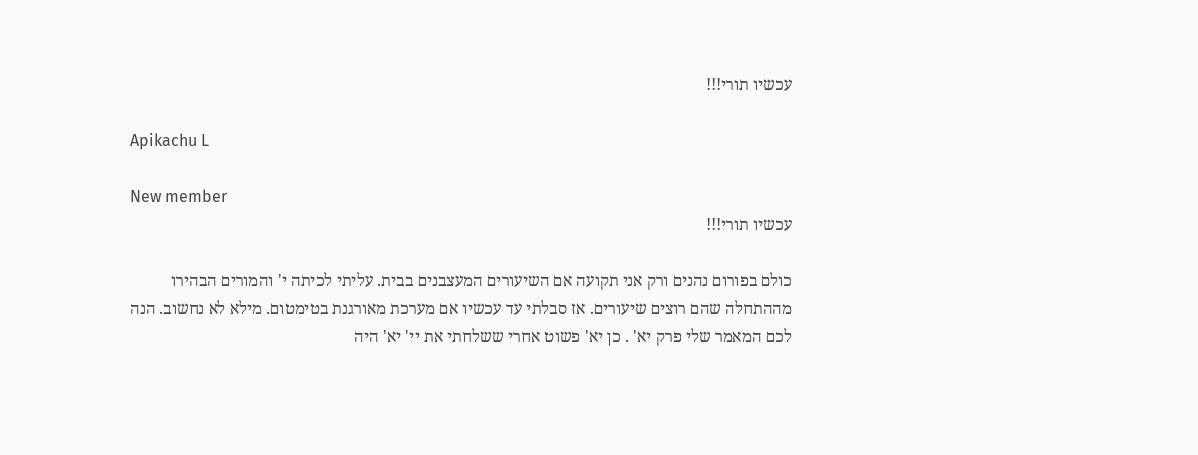עכשיו תורי!!!

Apikachu L

New member
עכשיו תורי!!!

כולם בפורום נהנים ורק אני תקועה אם השיעורים המעצבנים בבית. עליתי לכיתה י' והמורים הבהירו מההתחלה שהם רוצים שיעורים. אז סבלתי עד עכשיו אם מערכת מאורגנת בטימטום. מילא לא נחשוב. הנה לכם המאמר שלי פרק יא' . כן יא' פשוט אחרי ששלחתי את יי' יא' היה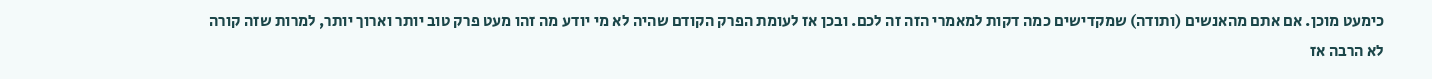כימעט מוכן. אם אתם מהאנשים (ותודה) שמקדישים כמה דקות למאמרי הזה זה לכם. ובכן אז לעומת הפרק הקודם שהיה לא מי יודע מה זהו מעט פרק טוב יותר וארוך יותר, למרות שזה קורה לא הרבה אז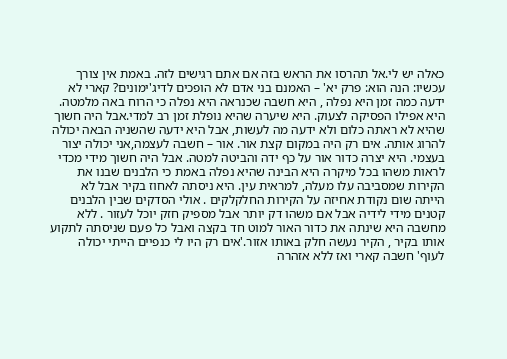כאלה יש לי.אל תהרסו את הראש בזה אם אתם רגישים לזה. באמת אין צורך עכשיו: הנה הוא: פרק יא' – האמנם בני אדם לא הופכים לדיג'ימונים? קארי לא ידעה כמה זמן היא נפלה , היא חשבה שכנראה היא נפלה כי הרוח באה מלמטה. היא אפילו הפסיקה לצעוק. היא שיערה שהיא נופלת זמן רב למדי.אבל היה חשוך שהיא לא ראתה כלום ולא ידעה מה לעשות, אבל היא ידעה שהשניה הבאה יכולה להרוג אותה. אים רק היה במקום קצת אור. אור – חשבה לעצמה,אני יכולה יצור בעצמי. היא יצרה כדור אור על כף ידה והביטה למטה. אבל היה חשוך מידי מכדי לראות משהו בכל מיקרה היא הבינה שהיא נפלה באמת כי הלבנים שבנו את הקירות שמסביבה עלו מעלה, למראית עין. היא ניסתה לאחוז בקיר אבל לא הייתה שום נקודת אחיזה על הקירות החלקלקים . אולי הסדקים שבין הלבנים קטנים מידי לידיה אבל אם משהו דק יותר אבל מספיק חזק יוכל לעזור . ללא מחשבה היא שינתה את כדור האור למוט חד בקצה ואבל כל פעם שניסתה לתקוע אותו בקיר , הקיר נעשה חלק באותו אזור.'אים רק היו לי כנפיים הייתי יכולה לעוף' חשבה קארי ואז ללא אזהרה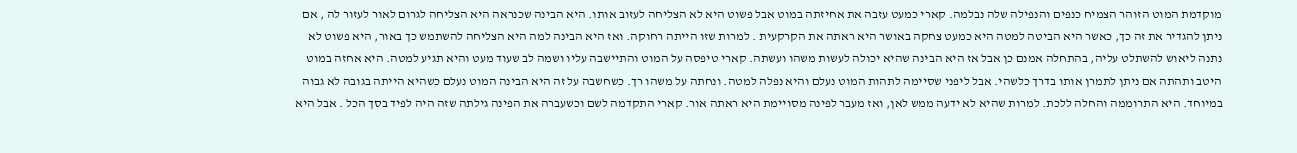מוקדמת המוט הזוהר הצמיח כנפים והנפילה שלה נבלמה. קארי כמעט עזבה את אחיזתה במוט אבל פשוט היא לא הצליחה לעזוב אותו. היא הבינה שכנראה היא הצליחה לגרום לאור לעזור לה , אם ניתן להגדיר את זה כך, כאשר היא הביטה למטה היא כמעט צחקה באושר היא ראתה את הקרקעית . למרות שזו הייתה רחוקה. ואז היא הבינה למה היא הצליחה להשתמש כך באור, היא פשוט לא נתנה ליאוש להשתלט עליה, בהתחלה אמנם כן אבל אז היא הבינה שהיא יכולה לעשות משהו ועשתה. קארי טיפסה על המוט והתיישבה עליו ושמה לב שעוד מעט והיא תגיע למטה. היא אחזה במוט היטב ותהתה אם ניתן לתמרן אותו בדרך כלשהי. אבל ליפני שסיימה לתהות המוט נעלם והיא נפלה למטה. ונחתה על משהו רך. כשחשבה על זה היא הבינה המוט נעלם כשהיא הייתה בגובה לא גבוה במיוחד. היא התרוממה והחלה ללכת. למרות שהיא לא ידעה ממש לאן, ואז מעבר לפינה מסויימת היא ראתה אור. קארי התקדמה לשם וכשעברה את הפינה גילתה שזה היה לפיד בסך הכל . אבל היא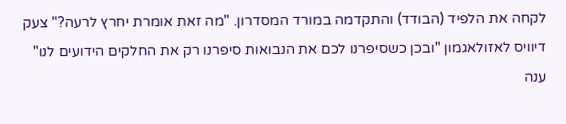לקחה את הלפיד (הבודד) והתקדמה במורד המסדרון. "מה זאת אומרת יחרץ לרעה?" צעק דיוויס לאזולאגמון "ובכן כשסיפרנו לכם את הנבואות סיפרנו רק את החלקים הידועים לנו" ענה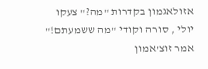אזולאגמון בקדרות "מה?" צעקו יולי , סורה וקודי "מה ששמעתם!" אמר זוצ'אמון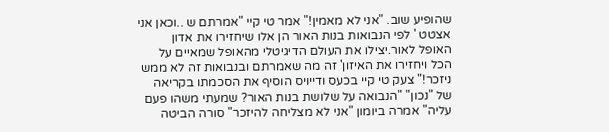שהופיע שוב. "אני לא מאמין!" אמר טי קיי "אמרתם ש ..וכאן אני אצטט ' לפי הנבואות בנות האור הן אלו שיחזירו את אדון האופל לאור.יצילו את העולם הדיגיטלי מהאופל שמאיים על הכל ויחזירו את האיזון' זה מה שאמרתם ובנבואות זה לא ממש ניזכר!" צעק טי קיי בכעס ודייויס הוסיף את הסכמתו בקריאה של "נכון" "הנבואה על שלושת בנות האור? שמעתי משהו פעם עליה" אמרה ביומון "אני לא מצליחה להיזכר" סורה הביטה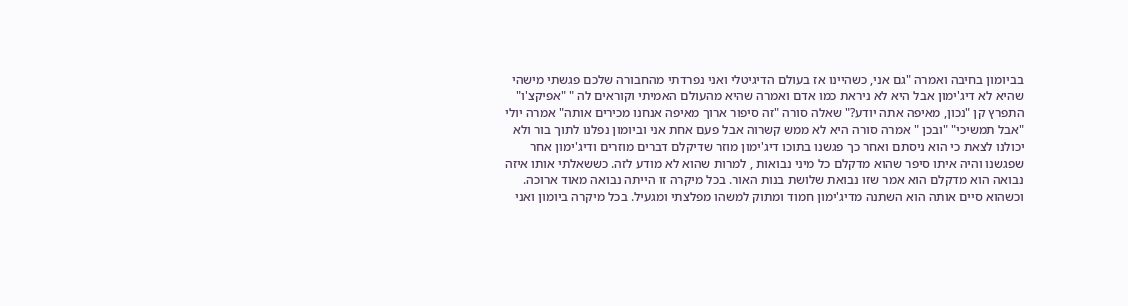בביומון בחיבה ואמרה "גם אני, כשהיינו אז בעולם הדיגיטלי ואני נפרדתי מהחבורה שלכם פגשתי מישהי שהיא לא דיג'ימון אבל היא לא ניראת כמו אדם ואמרה שהיא מהעולם האמיתי וקוראים לה " "אפיקצ'ו" התפרץ קן "נכון, מאיפה אתה יודע?" שאלה סורה "זה סיפור ארוך מאיפה אנחנו מכירים אותה" אמרה יולי "אבל תמשיכי" "ובכן " אמרה סורה היא לא ממש קשרוה אבל פעם אחת אני וביומון נפלנו לתוך בור ולא יכולנו לצאת כי הוא ניסתם ואחר כך פגשנו בתוכו דיג'ימון מוזר שדיקלם דברים מוזרים ודיג'ימון אחר שפגשנו והיה איתו סיפר שהוא מדקלם כל מיני נבואות , למרות שהוא לא מודע לזה. כששאלתי אותו איזה נבואה הוא מדקלם הוא אמר שזו נבואת שלושת בנות האור. בכל מיקרה זו הייתה נבואה מאוד ארוכה. וכשהוא סיים אותה הוא השתנה מדיג'ימון חמוד ומתוק למשהו מפלצתי ומגעיל. בכל מיקרה ביומון ואני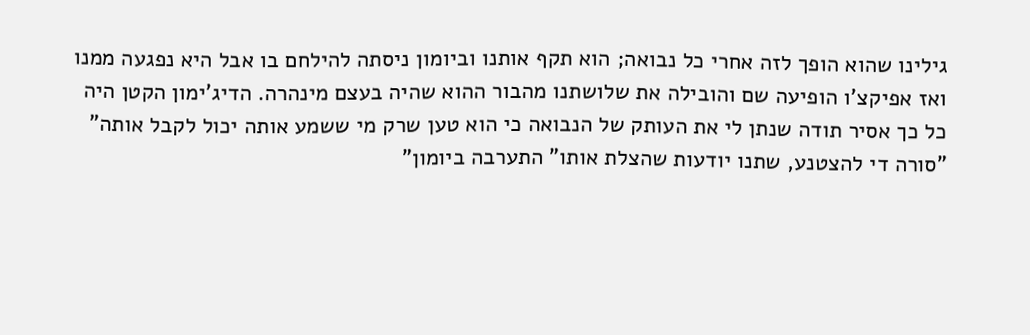גילינו שהוא הופך לזה אחרי כל נבואה; הוא תקף אותנו וביומון ניסתה להילחם בו אבל היא נפגעה ממנו ואז אפיקצ'ו הופיעה שם והובילה את שלושתנו מהבור ההוא שהיה בעצם מינהרה. הדיג'ימון הקטן היה כל כך אסיר תודה שנתן לי את העותק של הנבואה כי הוא טען שרק מי ששמע אותה יכול לקבל אותה" "סורה די להצטנע, שתנו יודעות שהצלת אותו" התערבה ביומון"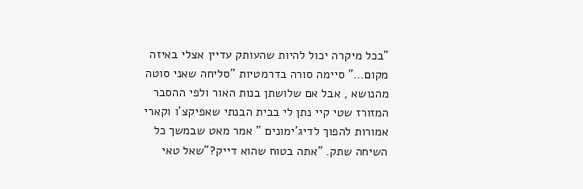"בכל מיקרה יכול להיות שהעותק עדיין אצלי באיזה מקום…" סיימה סורה בדרמטיות "סליחה שאני סוטה מהנושא , אבל אם שלושתן בנות האור ולפי ההסבר המזורז שטי קיי נתן לי בבית הבנתי שאפיקצ'ו וקארי אמורות להפוך לדיג'ימונים " אמר מאט שבמשך כל השיחה שתק. "אתה בטוח שהוא דייק?"שאל טאי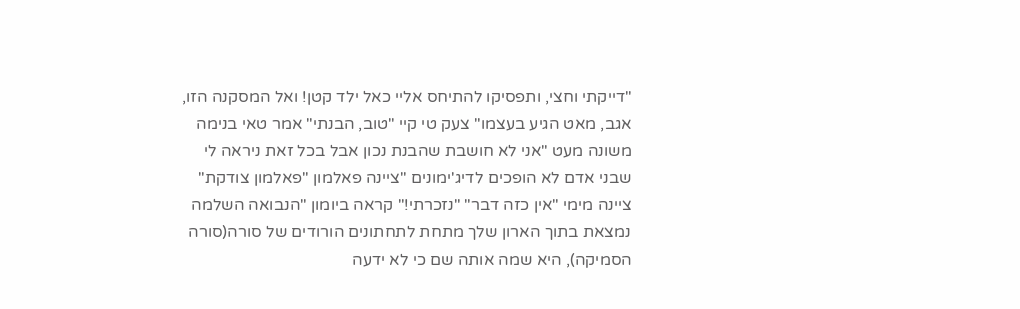"דייקתי וחצי, ותפסיקו להתיחס אליי כאל ילד קטן! ואל המסקנה הזו, אגב, מאט הגיע בעצמו" צעק טי קיי "טוב, הבנתי" אמר טאי בנימה משונה מעט "אני לא חושבת שהבנת נכון אבל בכל זאת ניראה לי שבני אדם לא הופכים לדיג'ימונים "ציינה פאלמון "פאלמון צודקת" ציינה מימי "אין כזה דבר" "נזכרתי!" קראה ביומון "הנבואה השלמה נמצאת בתוך הארון שלך מתחת לתחתונים הורודים של סורה(סורה הסמיקה), היא שמה אותה שם כי לא ידעה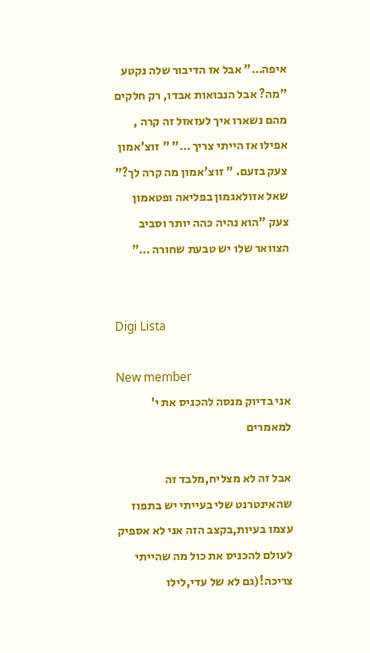איפה…" אבל אז הדיבור שלה נקטע "מה? אבל הנבואות אבדו, רק חלקים מהם נשארו איך לעזאזל זה קרה , אפילו אז הייתי צריך …" " זוצ'אמון צעק בזעם. " זוצ'אמון מה קרה לך?" שאל אזולאגמון בפליאה ופטאמון צעק "הוא נהיה כהה יותר וסביב הצוואר שלו יש טבעת שחורה …"


Digi Lista

New member
אני בדיוק מנסה להכניס את י' למאמרים

אבל זה לא מצליח,מלבד זה שהאינטרנט שלי בעייתי יש בתפוז עצמו בעיות,בקצב הזה אני לא אספיק לעולם להכניס את כול מה שהייתי צריכה!(גם לא של עדי,לילו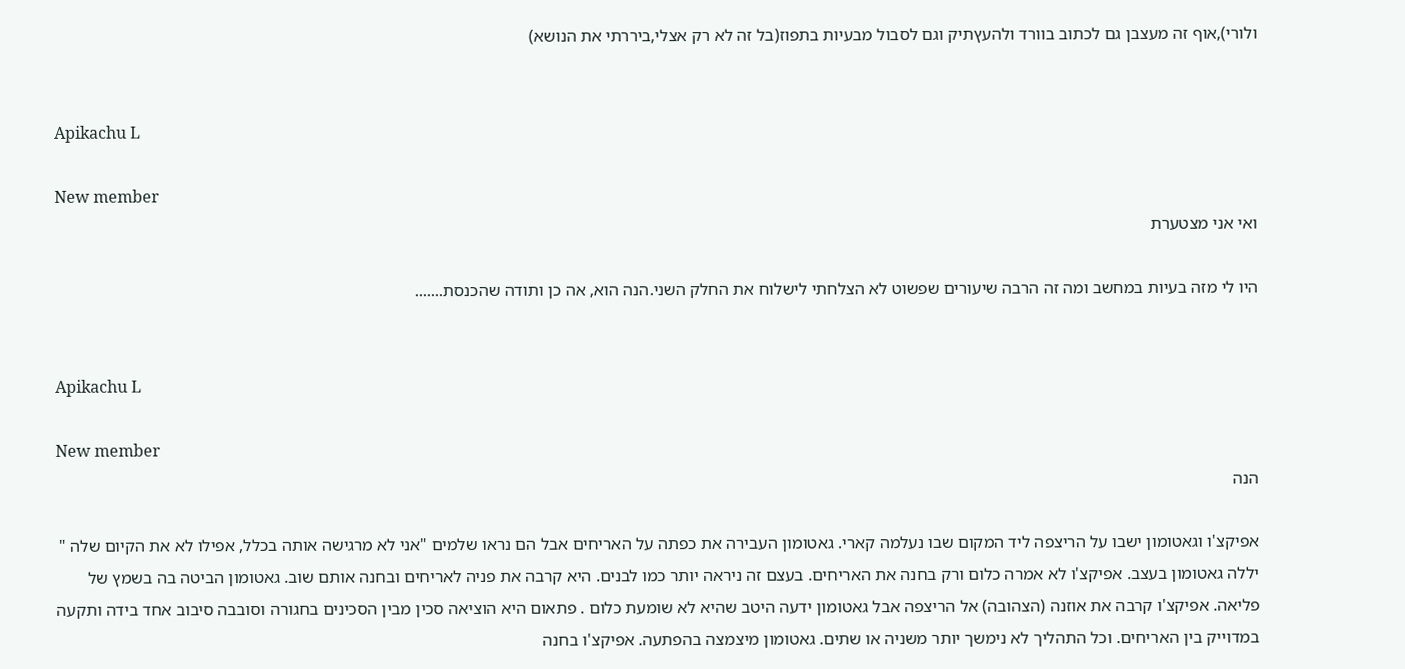ולורי),אוף זה מעצבן גם לכתוב בוורד ולהעץתיק וגם לסבול מבעיות בתפוז(בל זה לא רק אצלי,ביררתי את הנושא)


Apikachu L

New member
ואי אני מצטערת

היו לי מזה בעיות במחשב ומה זה הרבה שיעורים שפשוט לא הצלחתי לישלוח את החלק השני.הנה הוא, אה כן ותודה שהכנסת.......


Apikachu L

New member
הנה

אפיקצ'ו וגאטומון ישבו על הריצפה ליד המקום שבו נעלמה קארי. גאטומון העבירה את כפתה על האריחים אבל הם נראו שלמים "אני לא מרגישה אותה בכלל, אפילו לא את הקיום שלה " יללה גאטומון בעצב. אפיקצ'ו לא אמרה כלום ורק בחנה את האריחים. בעצם זה ניראה יותר כמו לבנים. היא קרבה את פניה לאריחים ובחנה אותם שוב. גאטומון הביטה בה בשמץ של פליאה. אפיקצ'ו קרבה את אוזנה (הצהובה) אל הריצפה אבל גאטומון ידעה היטב שהיא לא שומעת כלום . פתאום היא הוציאה סכין מבין הסכינים בחגורה וסובבה סיבוב אחד בידה ותקעה במדוייק בין האריחים. וכל התהליך לא נימשך יותר משניה או שתים. גאטומון מיצמצה בהפתעה. אפיקצ'ו בחנה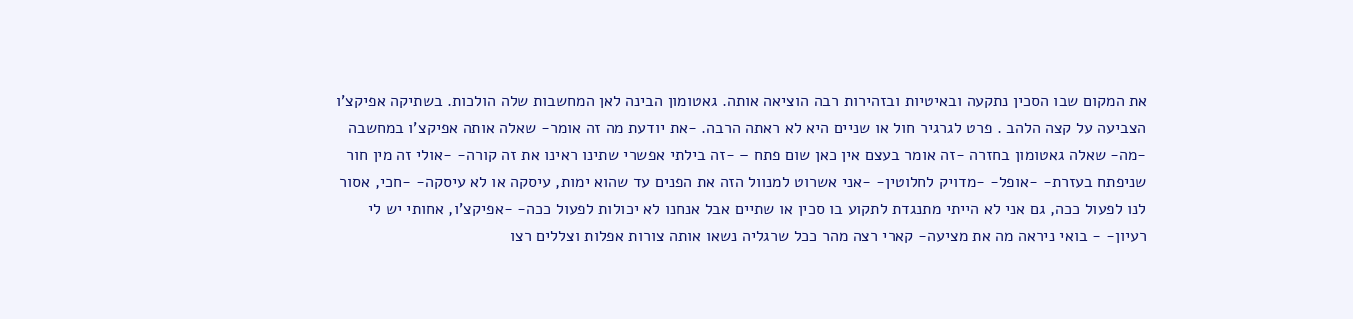את המקום שבו הסכין נתקעה ובאיטיות ובזהירות רבה הוציאה אותה. גאטומון הבינה לאן המחשבות שלה הולכות. בשתיקה אפיקצ'ו הצביעה על קצה הלהב . פרט לגרגיר חול או שניים היא לא ראתה הרבה. -את יודעת מה זה אומר- שאלה אותה אפיקצ'ו במחשבה -מה- שאלה גאטומון בחזרה -זה אומר בעצם אין כאן שום פתח – -זה בילתי אפשרי שתינו ראינו את זה קורה- -אולי זה מין חור שניפתח בעזרת- -אופל- -מדויק לחלוטין- -אני אשרוט למנוול הזה את הפנים עד שהוא ימות, עיסקה או לא עיסקה- -חכי, אסור לנו לפעול ככה, גם אני לא הייתי מתנגדת לתקוע בו סכין או שתיים אבל אנחנו לא יכולות לפעול ככה- -אפיקצ'ו, אחותי יש לי רעיון- - בואי ניראה מה את מציעה- קארי רצה מהר ככל שרגליה נשאו אותה צורות אפלות וצללים רצו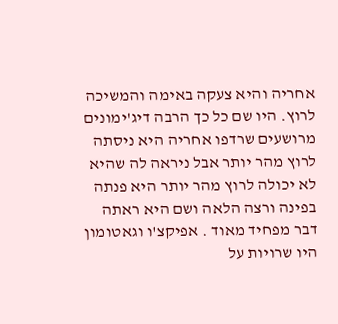אחריה והיא צעקה באימה והמשיכה לרוץ. היו שם כל כך הרבה דיג'ימונים מרושעים שרדפו אחריה היא ניסתה לרוץ מהר יותר אבל ניראה לה שהיא לא יכולה לרוץ מהר יותר היא פנתה בפינה ורצה הלאה ושם היא ראתה דבר מפחיד מאוד . אפיקצ'ו וגאטומון היו שרויות על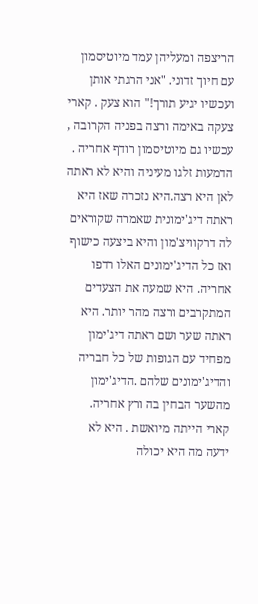הריצפה ומעליהן עמד מיוטיסמון עם חיוך זדוני. "אני הרגתי אותן ועכשיו יגיע תורך!" הוא צעק . קארי צעקה באימה ורצה בפניה הקרובה , עכשיו גם מיוטיסמון רודף אחריה . הדמעות זלגו מעיניה והיא לא ראתה לאן היא רצה.היא נזכרה שאז היא ראתה דיג'ימונית שאמרה שקוראים לה דרקוויצ'מון והיא ביצעה כישוף ואז כל הדיג'ימונים האלו רדפו אחריה. היא שמעה את הצעדים המתקרבים ורצה מהר יותר. היא ראתה שער ושם ראתה דיג'ימון מפחיד עם הגופות של כל חבריה והדיג'ימונים שלהם .הדיג'ימון מהשער הבחין בה ורץ אחריה. קארי הייתה מיואשת . היא לא ידעה מה היא יכולה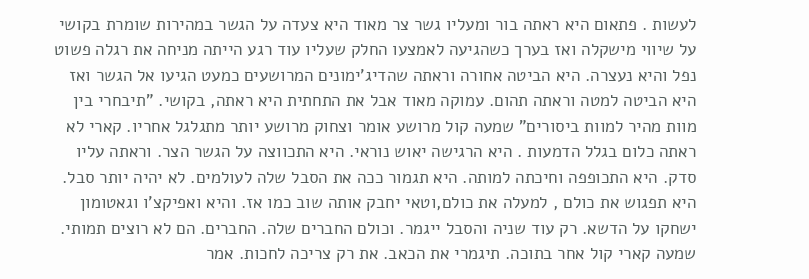לעשות . פתאום היא ראתה בור ומעליו גשר צר מאוד היא צעדה על הגשר במהירות שומרת בקושי על שיווי מישקלה ואז בערך כשהגיעה לאמצעו החלק שעליו עוד רגע הייתה מניחה את רגלה פשוט נפל והיא נעצרה. היא הביטה אחורה וראתה שהדיג'ימונים המרושעים כמעט הגיעו אל הגשר ואז היא הביטה למטה וראתה תהום. עמוקה מאוד אבל את התחתית היא ראתה, בקושי. "תיבחרי בין מוות מהיר למוות ביסורים" שמעה קול מרושע אומר וצחוק מרושע יותר מתגלגל אחריו. קארי לא ראתה כלום בגלל הדמעות . היא הרגישה יאוש נוראי. היא התכווצה על הגשר הצר. וראתה עליו סדק. היא התכופפה וחיכתה למותה. היא תגמור ככה את הסבל שלה לעולמים. לא יהיה יותר סבל. היא תפגוש את כולם , למעלה את כולם,וטאי יחבק אותה שוב כמו אז. והיא ואפיקצ'ו וגאטומון ישחקו על הדשא. רק עוד שניה והסבל ייגמר. וכולם החברים שלה. החברים. הם לא רוצים תמותי. שמעה קארי קול אחר בתוכה. תיגמרי את הכאב. את רק צריכה לחכות. אמר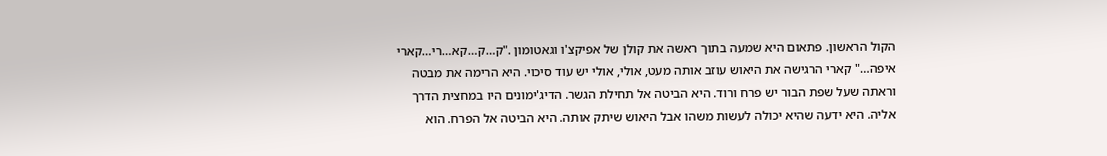הקול הראשון. פתאום היא שמעה בתוך ראשה את קולן של אפיקצ'ו וגאטומון ."ק…ק…קא…רי…קארי איפה…" קארי הרגישה את היאוש עוזב אותה מעט, אולי, אולי יש עוד סיכוי. היא הרימה את מבטה וראתה שעל שפת הבור יש פרח ורוד. היא הביטה אל תחילת הגשר. הדיג'ימונים היו במחצית הדרך אליה. היא ידעה שהיא יכולה לעשות משהו אבל היאוש שיתק אותה. היא הביטה אל הפרח. הוא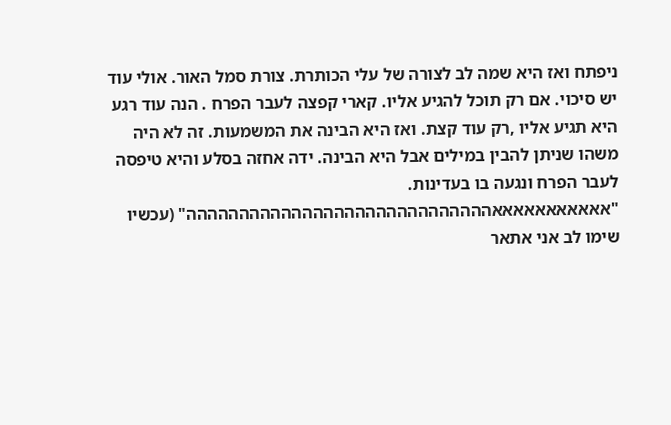ניפתח ואז היא שמה לב לצורה של עלי הכותרת. צורת סמל האור. אולי עוד יש סיכוי. אם רק תוכל להגיע אליו. קארי קפצה לעבר הפרח . הנה עוד רגע היא תגיע אליו ,רק עוד קצת. ואז היא הבינה את המשמעות. זה לא היה משהו שניתן להבין במילים אבל היא הבינה. ידה אחזה בסלע והיא טיפסה לעבר הפרח ונגעה בו בעדינות. "אאאאאאאאאאאההההההההההההההההההההההההההההה" (עכשיו שימו לב אני אתאר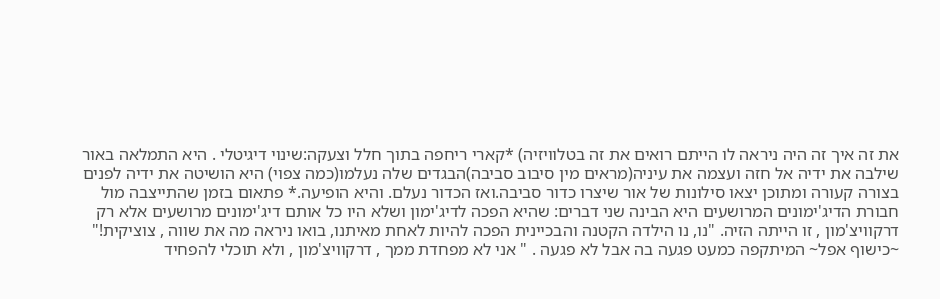את זה איך זה היה ניראה לו הייתם רואים את זה בטלוויזיה) *קארי ריחפה בתוך חלל וצעקה:שינוי דיגיטלי . היא התמלאה באור שילבה את ידיה אל חזה ועצמה את עיניה(מראים מין סיבוב סביבה)הבגדים שלה נעלמו(כמה צפוי) היא הושיטה את ידיה לפנים בצורה קעורה ומתוכן יצאו סילונות של אור שיצרו כדור סביבה.ואז הכדור נעלם. והיא הופיעה.* פתאום בזמן שהתייצבה מול חבורת הדיג'ימונים המרושעים היא הבינה שני דברים: שהיא הפכה לדיג'ימון ושלא היו כל אותם דיג'ימונים מרושעים אלא רק דרקוויצ'מון , זו הייתה הזיה. "נו, נו הילדה הקטנה והבכיינית הפכה להיות לאחת מאיתנו, בואו ניראה מה את שווה , צוציקית!" ~כישוף אפל~ המיתקפה כמעט פגעה בה אבל לא פגעה . " אני לא מפחדת ממך , דרקוויצ'מון , ולא תוכלי להפחיד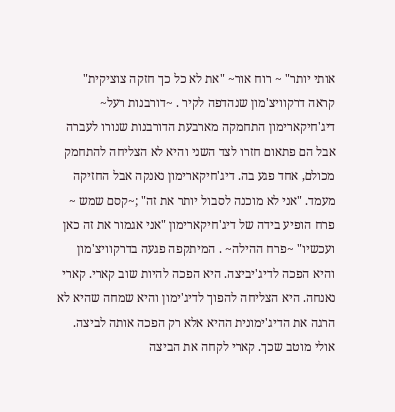אותי יותר" ~ רוח אור~ "את לא כל כך חזקה צוציקית" קראה דרקוויצ'מון שנהדפה לקיר . ~דורבנות רעל~ דיג'חיקארימון התחמקה מארבעת הדורבנות שנורו לעברה אבל הם פתאום חזרו לצד השני והיא לא הצליחה להתחמק מכולם, אחד פגע בה. דיג'חיקארימון נאנקה אבל החזיקה מעמד. "אני לא מוכנה לסבול יותר את זה" ;~קסם שמש ~ פרח הופיע בידה של דיג'חיקארימון "אני אגמור את זה כאן ועכשיו" ~פרח ההילה~ . המיתקפה פגעה בדרקוויצ'מון והיא הפכה לדיג'יביצה. היא הפכה להיות שוב קארי. קארי נאנחה. היא הצליחה להפוך לדיג'ימון והיא שמחה שהיא לא הרגה את הדיג'ימונית ההיא אלא רק הפכה אותה לביצה. אולי מוטב שכך. קארי לקחה את הביצה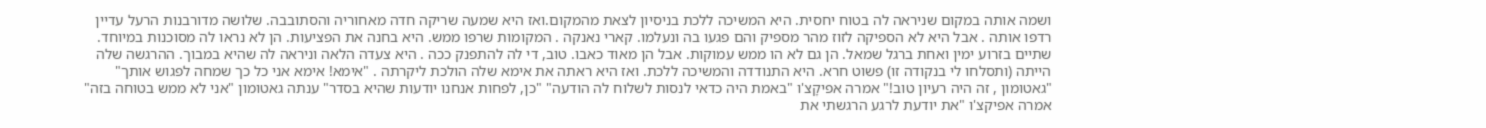ושמה אותה במקום שניראה לה בטוח יחסית. היא המשיכה ללכת בניסיון לצאת מהמקום.ואז היא שמעה שריקה חדה מאחוריה והסתובבה. שלושה מדורבנות הרעל עדיין רדפו אותה . אבל היא לא הספיקה לזוז מהר מספיק והם פגעו בה ונעלמו. קארי נאנקה . המקומות שרפו ממש. היא בחנה את הפציעות. הן לא נראו לה מסוכנות במיוחד. שתיים בזרוע ימין ואחת ברגל שמאל. הן גם לא הו ממש עמוקות. אבל הן מאוד כאבו. טוב, די לה להתפנק ככה . היא צעדה הלאה וניראה לה שהיא במבוך. ההרגשה שלה הייתה (ותסלחו לי בנקודה זו) פשוט חרא. היא התנודדה והמשיכה ללכת. ואז היא ראתה את אימא שלה הולכת ליקרתה . "אימא! אימא אני כל כך שמחה לפגוש אותך" "גאטומון , זה היה רעיון טוב!" אמרה אפיקָצ'ו "באמת היה כדאי לנסות לשלוח לה הודעה" "כן, לפחות אנחנו יודעות שהיא בסדר" ענתה גאטומון "אני לא ממש בטוחה בזה" אמרה אפיקצ'ו "את יודעת לרגע הרגשתי את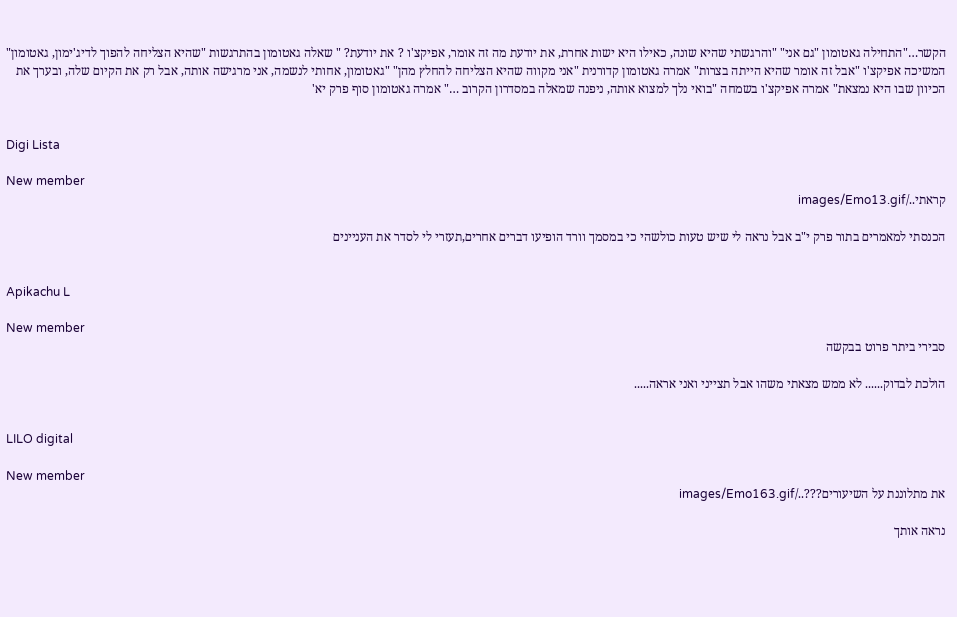הקשר…"התחילה גאטומון "גם אני" "והרגשתי שהיא שונה, כאילו היא ישות אחרת, את יודעת מה זה אומר, אפיקצ'ו ? את יודעת? " שאלה גאטומון בהתרגשות "שהיא הצליחה להפוך לדיג'ימון, גאטומון" המשיכה אפיקצ'ו "אבל זה אומר שהיא הייתה בצרות" אמרה גאטומון קדורנית "אני מקווה שהיא הצליחה להחלץ מהן" "גאטומון, אחותי לנשמה, אני מרגישה אותה, אבל רק את הקיום שלה, ובערך את הכיוון שבו היא נמצאת" אמרה אפיקצ'ו בשמחה "בואי נלך למצוא אותה, ניפנה שמאלה במסדרון הקרוב …" אמרה גאטומון סוף פרק יא'


Digi Lista

New member
קראתי../images/Emo13.gif

הכנסתי למאמרים בתור פרק י"ב אבל נראה לי שיש טעות כולשהי כי במסמך וורד הופיעו דברים אחרים,תעזרי לי לסדר את העניינים


Apikachu L

New member
סבירי ביתר פרוט בבקשה

הולכת לבדוק...... לא ממש מצאתי משהו אבל תצייני ואני אראה.....


LILO digital

New member
את מתלוננת על השיעורים???../images/Emo163.gif

נראה אותך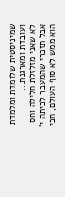שמיניסטית שלומדת ומלמדת ועובדת ומארגנת...
לא שאני מזלזלת חלילה וחס אבל תזכרי שהמעבר לכיתה י' הוא ממש לא סוף העולם, חכי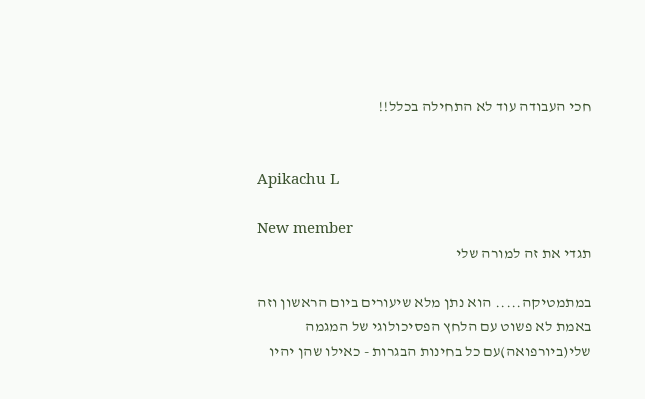חכי העבודה עוד לא התחילה בכלל!!


Apikachu L

New member
תגדי את זה למורה שלי

במתמטיקה..... הוא נתן מלא שיעורים ביום הראשון וזה באמת לא פשוט עם הלחץ הפסיכולוגי של המגמה שלי(ביורפואה)עם כל בחינות הבגרות - כאילו שהן יהיו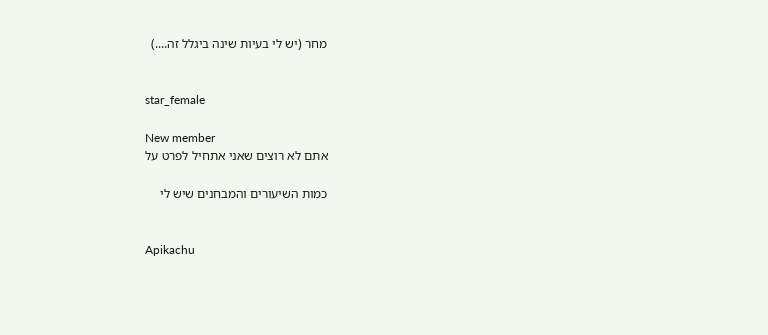מחר (יש לי בעיות שינה ביגלל זה....)


star_female

New member
אתם לא רוצים שאני אתחיל לפרט על

כמות השיעורים והמבחנים שיש לי


Apikachu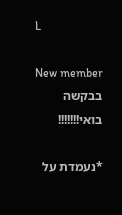L

New member
בבקשה בואי!!!!!!!

*נעמדת על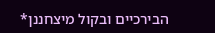הבירכיים ובקול מיצחננן*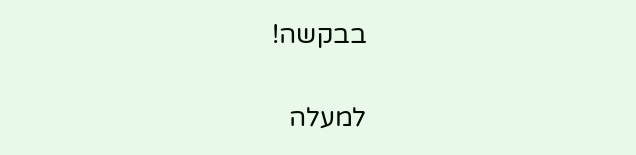בבקשה!

למעלה